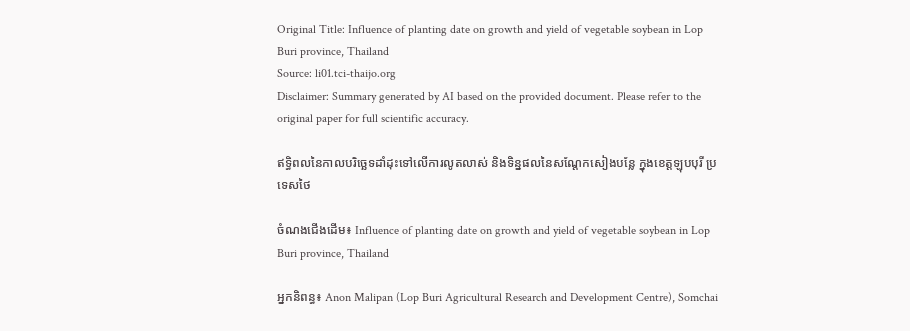Original Title: Influence of planting date on growth and yield of vegetable soybean in Lop Buri province, Thailand
Source: li01.tci-thaijo.org
Disclaimer: Summary generated by AI based on the provided document. Please refer to the original paper for full scientific accuracy.

ឥទ្ធិពលនៃកាលបរិច្ឆេទដាំដុះទៅលើការលូតលាស់ និងទិន្នផលនៃសណ្តែកសៀងបន្លែ ក្នុងខេត្តឡុបបុរី ប្រទេសថៃ

ចំណងជើងដើម៖ Influence of planting date on growth and yield of vegetable soybean in Lop Buri province, Thailand

អ្នកនិពន្ធ៖ Anon Malipan (Lop Buri Agricultural Research and Development Centre), Somchai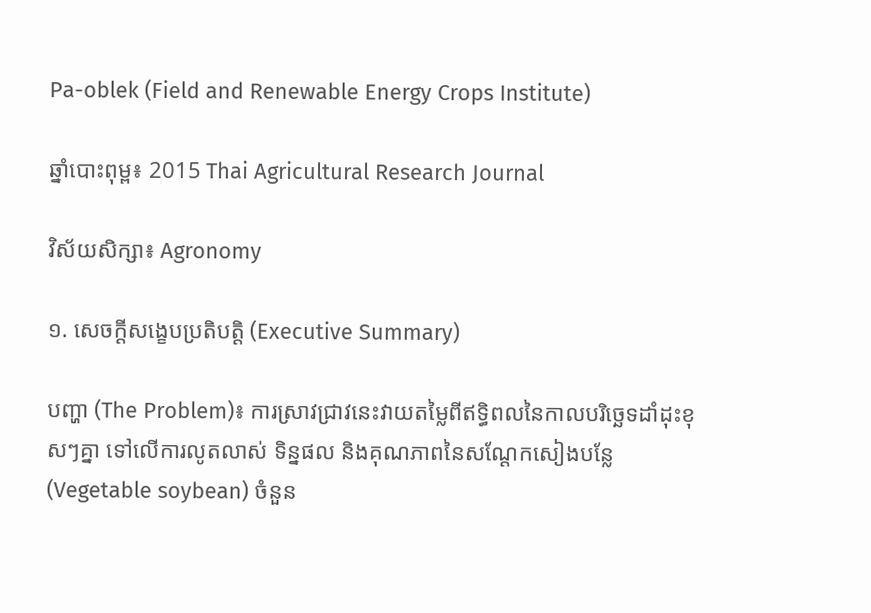Pa-oblek (Field and Renewable Energy Crops Institute)

ឆ្នាំបោះពុម្ព៖ 2015 Thai Agricultural Research Journal

វិស័យសិក្សា៖ Agronomy

១. សេចក្តីសង្ខេបប្រតិបត្តិ (Executive Summary)

បញ្ហា (The Problem)៖ ការស្រាវជ្រាវនេះវាយតម្លៃពីឥទ្ធិពលនៃកាលបរិច្ឆេទដាំដុះខុសៗគ្នា ទៅលើការលូតលាស់ ទិន្នផល និងគុណភាពនៃសណ្តែកសៀងបន្លែ (Vegetable soybean) ចំនួន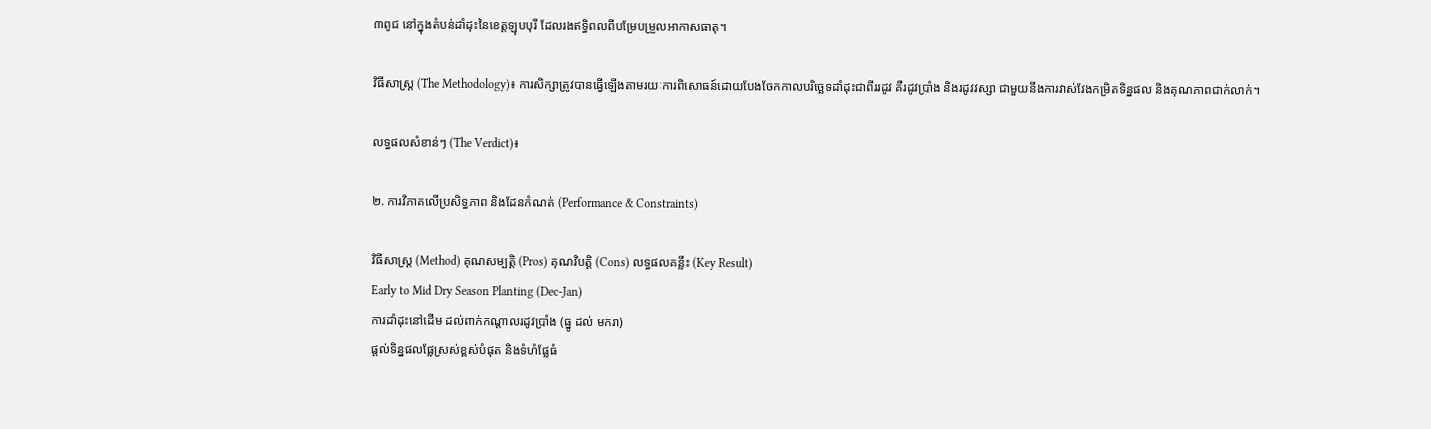៣ពូជ នៅក្នុងតំបន់ដាំដុះនៃខេត្តឡុបបុរី ដែលរងឥទ្ធិពលពីបម្រែបម្រួលអាកាសធាតុ។

វិធីសាស្ត្រ (The Methodology)៖ ការសិក្សាត្រូវបានធ្វើឡើងតាមរយៈការពិសោធន៍ដោយបែងចែកកាលបរិច្ឆេទដាំដុះជាពីររដូវ គឺរដូវប្រាំង និងរដូវវស្សា ជាមួយនឹងការវាស់វែងកម្រិតទិន្នផល និងគុណភាពជាក់លាក់។

លទ្ធផលសំខាន់ៗ (The Verdict)៖

២. ការវិភាគលើប្រសិទ្ធភាព និងដែនកំណត់ (Performance & Constraints)

វិធីសាស្ត្រ (Method) គុណសម្បត្តិ (Pros) គុណវិបត្តិ (Cons) លទ្ធផលគន្លឹះ (Key Result)
Early to Mid Dry Season Planting (Dec-Jan)
ការដាំដុះនៅដើម ដល់ពាក់កណ្តាលរដូវប្រាំង (ធ្នូ ដល់ មករា)
ផ្តល់ទិន្នផលផ្លែស្រស់ខ្ពស់បំផុត និងទំហំផ្លែធំ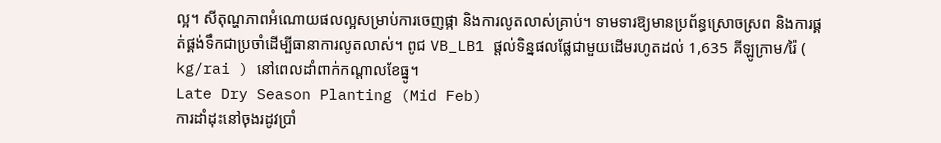ល្អ។ សីតុណ្ហភាពអំណោយផលល្អសម្រាប់ការចេញផ្កា និងការលូតលាស់គ្រាប់។ ទាមទារឱ្យមានប្រព័ន្ធស្រោចស្រព និងការផ្គត់ផ្គង់ទឹកជាប្រចាំដើម្បីធានាការលូតលាស់។ ពូជ VB_LB1 ផ្តល់ទិន្នផលផ្លែជាមួយដើមរហូតដល់ 1,635 គីឡូក្រាម/រ៉ៃ ( kg/rai ) នៅពេលដាំពាក់កណ្តាលខែធ្នូ។
Late Dry Season Planting (Mid Feb)
ការដាំដុះនៅចុងរដូវប្រាំ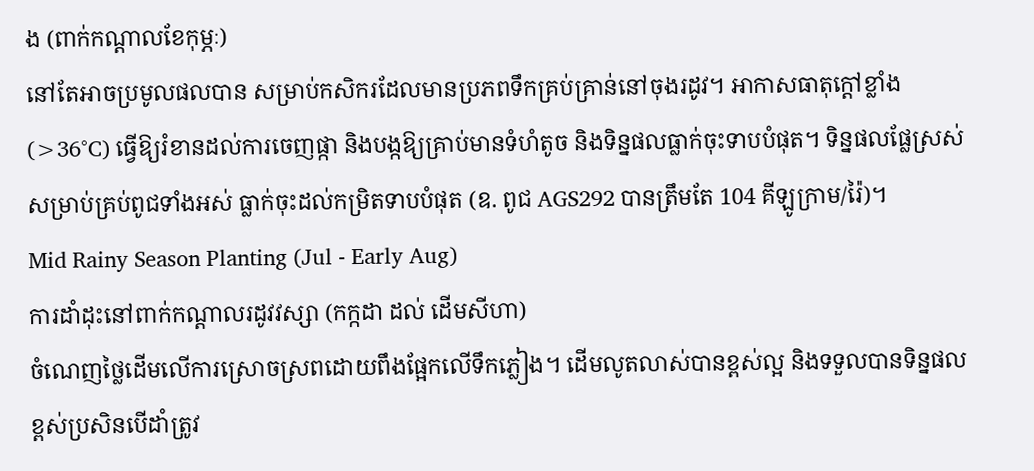ង (ពាក់កណ្តាលខែកុម្ភៈ)
នៅតែអាចប្រមូលផលបាន សម្រាប់កសិករដែលមានប្រភពទឹកគ្រប់គ្រាន់នៅចុងរដូវ។ អាកាសធាតុក្តៅខ្លាំង (>36°C) ធ្វើឱ្យរំខានដល់ការចេញផ្កា និងបង្កឱ្យគ្រាប់មានទំហំតូច និងទិន្នផលធ្លាក់ចុះទាបបំផុត។ ទិន្នផលផ្លែស្រស់សម្រាប់គ្រប់ពូជទាំងអស់ ធ្លាក់ចុះដល់កម្រិតទាបបំផុត (ឧ. ពូជ AGS292 បានត្រឹមតែ 104 គីឡូក្រាម/រ៉ៃ)។
Mid Rainy Season Planting (Jul - Early Aug)
ការដាំដុះនៅពាក់កណ្តាលរដូវវស្សា (កក្កដា ដល់ ដើមសីហា)
ចំណេញថ្លៃដើមលើការស្រោចស្រពដោយពឹងផ្អែកលើទឹកភ្លៀង។ ដើមលូតលាស់បានខ្ពស់ល្អ និងទទួលបានទិន្នផលខ្ពស់ប្រសិនបើដាំត្រូវ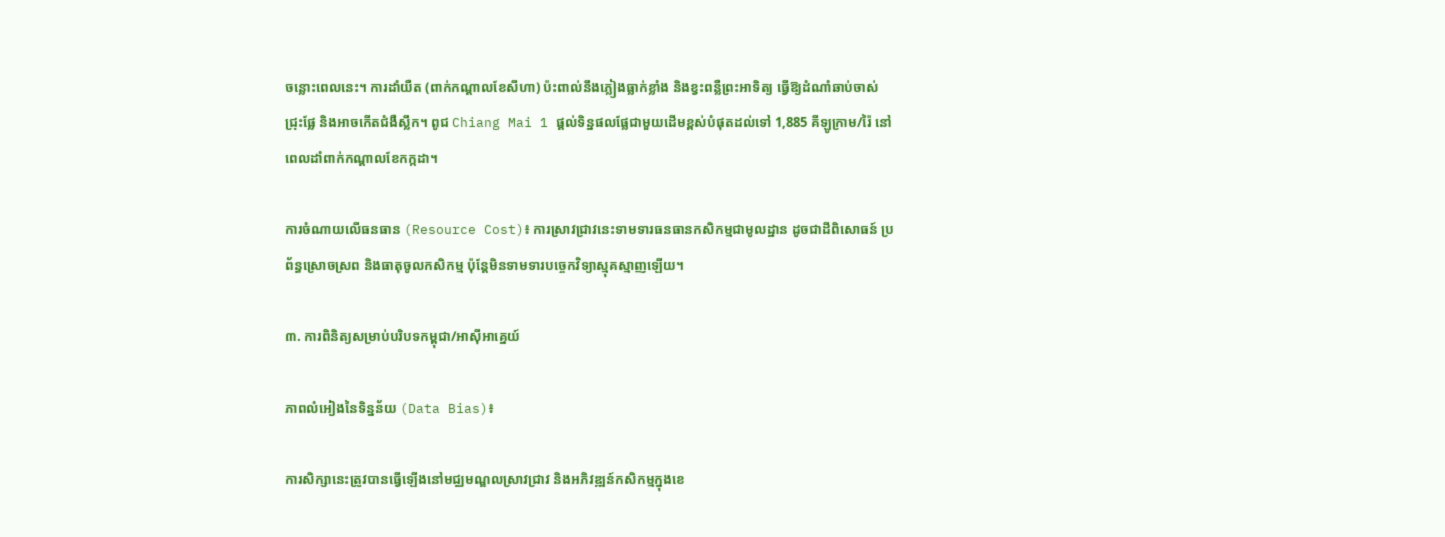ចន្លោះពេលនេះ។ ការដាំយឺត (ពាក់កណ្តាលខែសីហា) ប៉ះពាល់នឹងភ្លៀងធ្លាក់ខ្លាំង និងខ្វះពន្លឺព្រះអាទិត្យ ធ្វើឱ្យដំណាំឆាប់ចាស់ ជ្រុះផ្លែ និងអាចកើតជំងឺស្លឹក។ ពូជ Chiang Mai 1 ផ្តល់ទិន្នផលផ្លែជាមួយដើមខ្ពស់បំផុតដល់ទៅ 1,885 គីឡូក្រាម/រ៉ៃ នៅពេលដាំពាក់កណ្តាលខែកក្កដា។

ការចំណាយលើធនធាន (Resource Cost)៖ ការស្រាវជ្រាវនេះទាមទារធនធានកសិកម្មជាមូលដ្ឋាន ដូចជាដីពិសោធន៍ ប្រព័ន្ធស្រោចស្រព និងធាតុចូលកសិកម្ម ប៉ុន្តែមិនទាមទារបច្ចេកវិទ្យាស្មុគស្មាញឡើយ។

៣. ការពិនិត្យសម្រាប់បរិបទកម្ពុជា/អាស៊ីអាគ្នេយ៍

ភាពលំអៀងនៃទិន្នន័យ (Data Bias)៖

ការសិក្សានេះត្រូវបានធ្វើឡើងនៅមជ្ឈមណ្ឌលស្រាវជ្រាវ និងអភិវឌ្ឍន៍កសិកម្មក្នុងខេ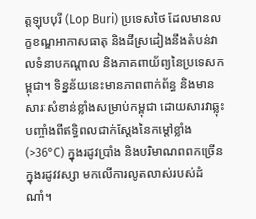ត្តឡុបបុរី (Lop Buri) ប្រទេសថៃ ដែលមានលក្ខខណ្ឌអាកាសធាតុ និងដីស្រដៀងនឹងតំបន់វាលទំនាបកណ្តាល និងភាគពាយ័ព្យនៃប្រទេសកម្ពុជា។ ទិន្នន័យនេះមានភាពពាក់ព័ន្ធ និងមានសារៈសំខាន់ខ្លាំងសម្រាប់កម្ពុជា ដោយសារវាឆ្លុះបញ្ចាំងពីឥទ្ធិពលជាក់ស្តែងនៃកម្តៅខ្លាំង (>36°C) ក្នុងរដូវប្រាំង និងបរិមាណពពកច្រើនក្នុងរដូវវស្សា មកលើការលូតលាស់របស់ដំណាំ។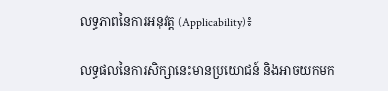លទ្ធភាពនៃការអនុវត្ត (Applicability)៖

លទ្ធផលនៃការសិក្សានេះមានប្រយោជន៍ និងអាចយកមក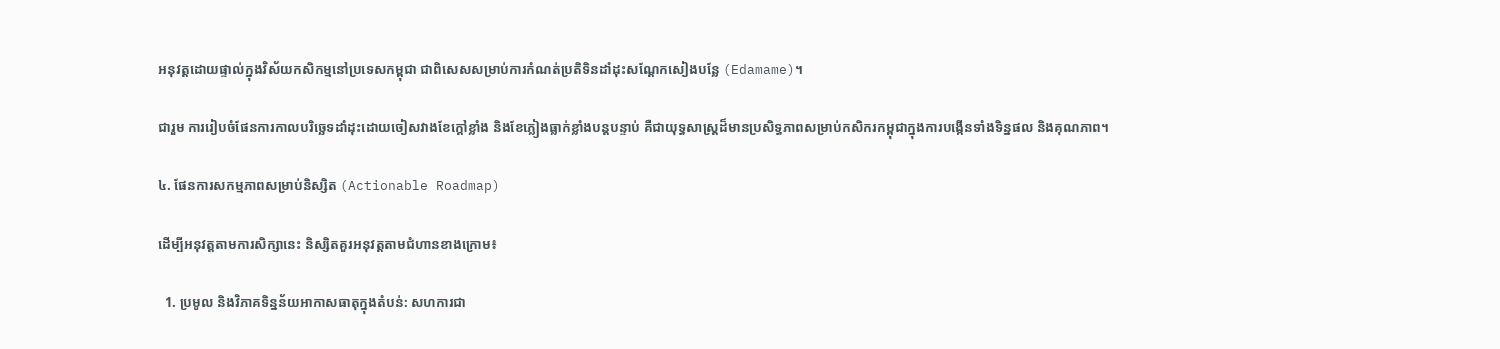អនុវត្តដោយផ្ទាល់ក្នុងវិស័យកសិកម្មនៅប្រទេសកម្ពុជា ជាពិសេសសម្រាប់ការកំណត់ប្រតិទិនដាំដុះសណ្តែកសៀងបន្លែ (Edamame)។

ជារួម ការរៀបចំផែនការកាលបរិច្ឆេទដាំដុះដោយចៀសវាងខែក្តៅខ្លាំង និងខែភ្លៀងធ្លាក់ខ្លាំងបន្តបន្ទាប់ គឺជាយុទ្ធសាស្ត្រដ៏មានប្រសិទ្ធភាពសម្រាប់កសិករកម្ពុជាក្នុងការបង្កើនទាំងទិន្នផល និងគុណភាព។

៤. ផែនការសកម្មភាពសម្រាប់និស្សិត (Actionable Roadmap)

ដើម្បីអនុវត្តតាមការសិក្សានេះ និស្សិតគួរអនុវត្តតាមជំហានខាងក្រោម៖

  1. ប្រមូល និងវិភាគទិន្នន័យអាកាសធាតុក្នុងតំបន់: សហការជា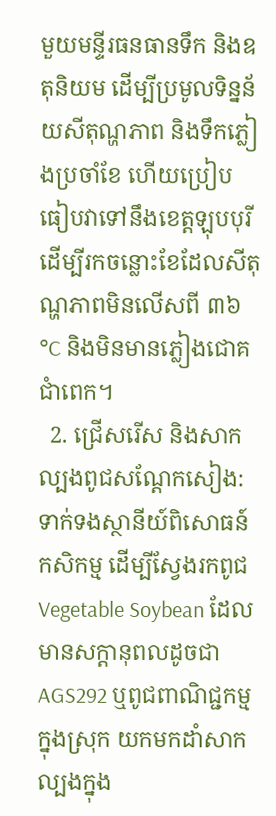មួយមន្ទីរធនធានទឹក និងឧតុនិយម ដើម្បីប្រមូលទិន្នន័យសីតុណ្ហភាព និងទឹកភ្លៀងប្រចាំខែ ហើយប្រៀបធៀបវាទៅនឹងខេត្តឡុបបុរី ដើម្បីរកចន្លោះខែដែលសីតុណ្ហភាពមិនលើសពី ៣៦°C និងមិនមានភ្លៀងជោគជាំពេក។
  2. ជ្រើសរើស និងសាកល្បងពូជសណ្តែកសៀង: ទាក់ទងស្ថានីយ៍ពិសោធន៍កសិកម្ម ដើម្បីស្វែងរកពូជ Vegetable Soybean ដែលមានសក្តានុពលដូចជា AGS292 ឬពូជពាណិជ្ជកម្មក្នុងស្រុក យកមកដាំសាកល្បងក្នុង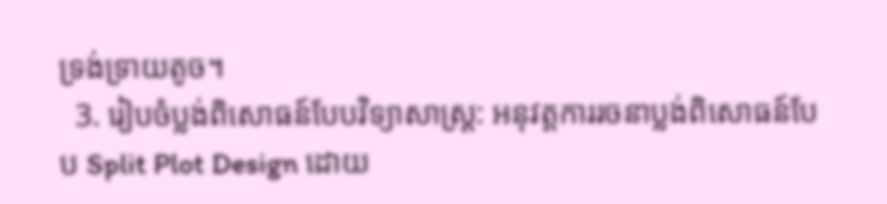ទ្រង់ទ្រាយតូច។
  3. រៀបចំប្លង់ពិសោធន៍បែបវិទ្យាសាស្ត្រ: អនុវត្តការរចនាប្លង់ពិសោធន៍បែប Split Plot Design ដោយ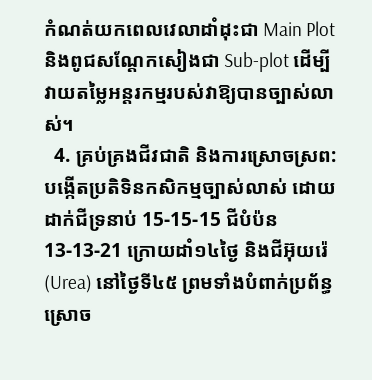កំណត់យកពេលវេលាដាំដុះជា Main Plot និងពូជសណ្តែកសៀងជា Sub-plot ដើម្បីវាយតម្លៃអន្តរកម្មរបស់វាឱ្យបានច្បាស់លាស់។
  4. គ្រប់គ្រងជីវជាតិ និងការស្រោចស្រព: បង្កើតប្រតិទិនកសិកម្មច្បាស់លាស់ ដោយដាក់ជីទ្រនាប់ 15-15-15 ជីបំប៉ន 13-13-21 ក្រោយដាំ១៤ថ្ងៃ និងជីអ៊ុយរ៉េ (Urea) នៅថ្ងៃទី៤៥ ព្រមទាំងបំពាក់ប្រព័ន្ធស្រោច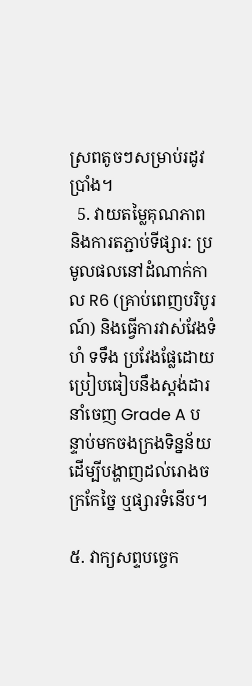ស្រពតូចៗសម្រាប់រដូវប្រាំង។
  5. វាយតម្លៃគុណភាព និងការតភ្ជាប់ទីផ្សារ: ប្រមូលផលនៅដំណាក់កាល R6 (គ្រាប់ពេញបរិបូរណ៍) និងធ្វើការវាស់វែងទំហំ ទទឹង ប្រវែងផ្លែដោយប្រៀបធៀបនឹងស្តង់ដារនាំចេញ Grade A បន្ទាប់មកចងក្រងទិន្នន័យដើម្បីបង្ហាញដល់រោងចក្រកែច្នៃ ឬផ្សារទំនើប។

៥. វាក្យសព្ទបច្ចេក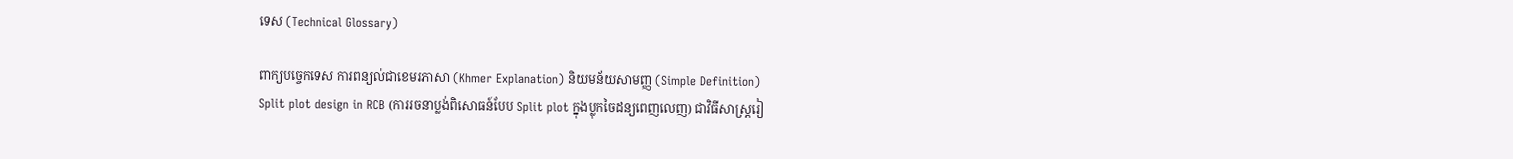ទេស (Technical Glossary)

ពាក្យបច្ចេកទេស ការពន្យល់ជាខេមរភាសា (Khmer Explanation) និយមន័យសាមញ្ញ (Simple Definition)
Split plot design in RCB (ការរចនាប្លង់ពិសោធន៍បែប Split plot ក្នុងប្លុកចៃដន្យពេញលេញ) ជាវិធីសាស្ត្ររៀ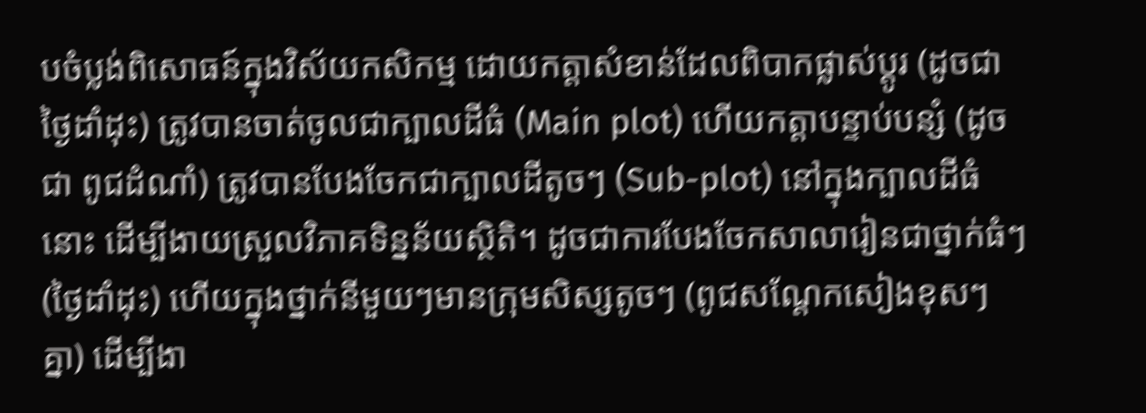បចំប្លង់ពិសោធន៍ក្នុងវិស័យកសិកម្ម ដោយកត្តាសំខាន់ដែលពិបាកផ្លាស់ប្តូរ (ដូចជា ថ្ងៃដាំដុះ) ត្រូវបានចាត់ចូលជាក្បាលដីធំ (Main plot) ហើយកត្តាបន្ទាប់បន្សំ (ដូចជា ពូជដំណាំ) ត្រូវបានបែងចែកជាក្បាលដីតូចៗ (Sub-plot) នៅក្នុងក្បាលដីធំនោះ ដើម្បីងាយស្រួលវិភាគទិន្នន័យស្ថិតិ។ ដូចជាការបែងចែកសាលារៀនជាថ្នាក់ធំៗ (ថ្ងៃដាំដុះ) ហើយក្នុងថ្នាក់នីមួយៗមានក្រុមសិស្សតូចៗ (ពូជសណ្តែកសៀងខុសៗគ្នា) ដើម្បីងា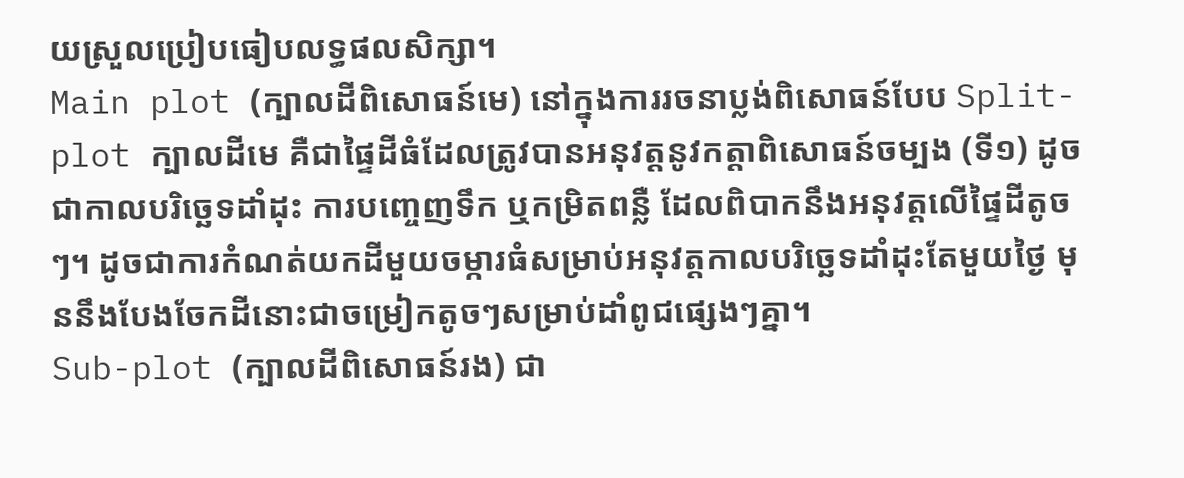យស្រួលប្រៀបធៀបលទ្ធផលសិក្សា។
Main plot (ក្បាលដីពិសោធន៍មេ) នៅក្នុងការរចនាប្លង់ពិសោធន៍បែប Split-plot ក្បាលដីមេ គឺជាផ្ទៃដីធំដែលត្រូវបានអនុវត្តនូវកត្តាពិសោធន៍ចម្បង (ទី១) ដូចជាកាលបរិច្ឆេទដាំដុះ ការបញ្ចេញទឹក ឬកម្រិតពន្លឺ ដែលពិបាកនឹងអនុវត្តលើផ្ទៃដីតូចៗ។ ដូចជាការកំណត់យកដីមួយចម្ការធំសម្រាប់អនុវត្តកាលបរិច្ឆេទដាំដុះតែមួយថ្ងៃ មុននឹងបែងចែកដីនោះជាចម្រៀកតូចៗសម្រាប់ដាំពូជផ្សេងៗគ្នា។
Sub-plot (ក្បាលដីពិសោធន៍រង) ជា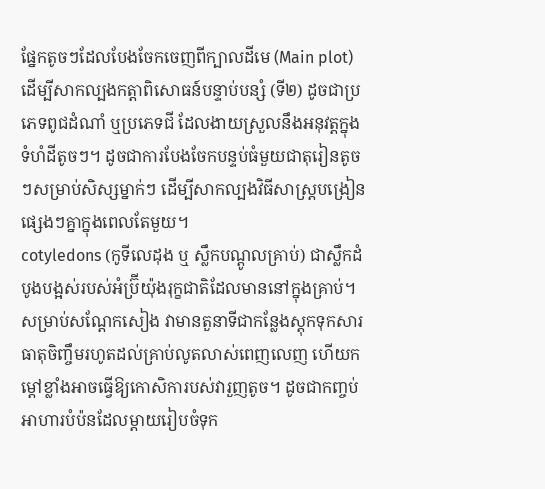ផ្នែកតូចៗដែលបែងចែកចេញពីក្បាលដីមេ (Main plot) ដើម្បីសាកល្បងកត្តាពិសោធន៍បន្ទាប់បន្សំ (ទី២) ដូចជាប្រភេទពូជដំណាំ ឬប្រភេទជី ដែលងាយស្រួលនឹងអនុវត្តក្នុងទំហំដីតូចៗ។ ដូចជាការបែងចែកបន្ទប់ធំមួយជាតុរៀនតូចៗសម្រាប់សិស្សម្នាក់ៗ ដើម្បីសាកល្បងវិធីសាស្ត្របង្រៀនផ្សេងៗគ្នាក្នុងពេលតែមួយ។
cotyledons (កូទីលេដុង ឬ ស្លឹកបណ្តូលគ្រាប់) ជាស្លឹកដំបូងបង្អស់របស់អំប្រ៊ីយ៉ុងរុក្ខជាតិដែលមាននៅក្នុងគ្រាប់។ សម្រាប់សណ្តែកសៀង វាមានតួនាទីជាកន្លែងស្តុកទុកសារធាតុចិញ្ចឹមរហូតដល់គ្រាប់លូតលាស់ពេញលេញ ហើយកម្តៅខ្លាំងអាចធ្វើឱ្យកោសិការបស់វារួញតូច។ ដូចជាកញ្ចប់អាហារបំប៉នដែលម្តាយរៀបចំទុក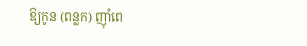ឱ្យកូន (ពន្លក) ញ៉ាំពេ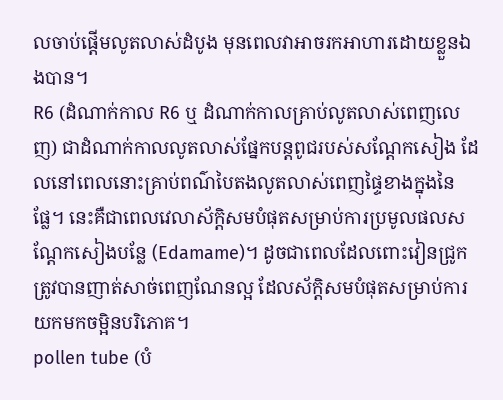លចាប់ផ្តើមលូតលាស់ដំបូង មុនពេលវាអាចរកអាហារដោយខ្លួនឯងបាន។
R6 (ដំណាក់កាល R6 ឬ ដំណាក់កាលគ្រាប់លូតលាស់ពេញលេញ) ជាដំណាក់កាលលូតលាស់ផ្នែកបន្តពូជរបស់សណ្តែកសៀង ដែលនៅពេលនោះគ្រាប់ពណ៌បៃតងលូតលាស់ពេញផ្ទៃខាងក្នុងនៃផ្លែ។ នេះគឺជាពេលវេលាស័ក្តិសមបំផុតសម្រាប់ការប្រមូលផលសណ្តែកសៀងបន្លែ (Edamame)។ ដូចជាពេលដែលពោះវៀនជ្រូកត្រូវបានញាត់សាច់ពេញណែនល្អ ដែលស័ក្តិសមបំផុតសម្រាប់ការយកមកចម្អិនបរិភោគ។
pollen tube (បំ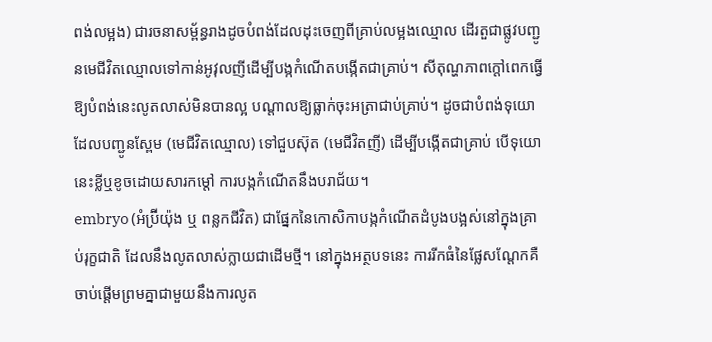ពង់លម្អង) ជារចនាសម្ព័ន្ធរាងដូចបំពង់ដែលដុះចេញពីគ្រាប់លម្អងឈ្មោល ដើរតួជាផ្លូវបញ្ជូនមេជីវិតឈ្មោលទៅកាន់អូវុលញីដើម្បីបង្កកំណើតបង្កើតជាគ្រាប់។ សីតុណ្ហភាពក្តៅពេកធ្វើឱ្យបំពង់នេះលូតលាស់មិនបានល្អ បណ្តាលឱ្យធ្លាក់ចុះអត្រាជាប់គ្រាប់។ ដូចជាបំពង់ទុយោដែលបញ្ជូនស្ពែម (មេជីវិតឈ្មោល) ទៅជួបស៊ុត (មេជីវិតញី) ដើម្បីបង្កើតជាគ្រាប់ បើទុយោនេះខ្លីឬខូចដោយសារកម្តៅ ការបង្កកំណើតនឹងបរាជ័យ។
embryo (អំប្រ៊ីយ៉ុង ឬ ពន្លកជីវិត) ជាផ្នែកនៃកោសិកាបង្កកំណើតដំបូងបង្អស់នៅក្នុងគ្រាប់រុក្ខជាតិ ដែលនឹងលូតលាស់ក្លាយជាដើមថ្មី។ នៅក្នុងអត្ថបទនេះ ការរីកធំនៃផ្លែសណ្តែកគឺចាប់ផ្តើមព្រមគ្នាជាមួយនឹងការលូត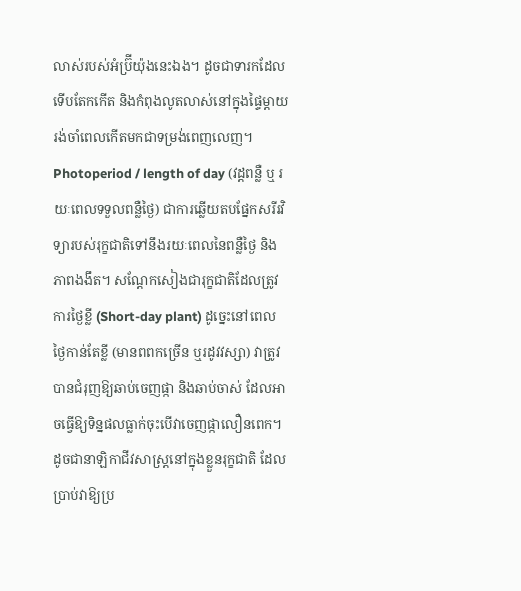លាស់របស់អំប្រ៊ីយ៉ុងនេះឯង។ ដូចជាទារកដែលទើបតែកកើត និងកំពុងលូតលាស់នៅក្នុងផ្ទៃម្តាយ រង់ចាំពេលកើតមកជាទម្រង់ពេញលេញ។
Photoperiod / length of day (វដ្តពន្លឺ ឬ រយៈពេលទទួលពន្លឺថ្ងៃ) ជាការឆ្លើយតបផ្នែកសរីរវិទ្យារបស់រុក្ខជាតិទៅនឹងរយៈពេលនៃពន្លឺថ្ងៃ និងភាពងងឹត។ សណ្តែកសៀងជារុក្ខជាតិដែលត្រូវការថ្ងៃខ្លី (Short-day plant) ដូច្នេះនៅពេលថ្ងៃកាន់តែខ្លី (មានពពកច្រើន ឬរដូវវស្សា) វាត្រូវបានជំរុញឱ្យឆាប់ចេញផ្កា និងឆាប់ចាស់ ដែលអាចធ្វើឱ្យទិន្នផលធ្លាក់ចុះបើវាចេញផ្កាលឿនពេក។ ដូចជានាឡិកាជីវសាស្ត្រនៅក្នុងខ្លួនរុក្ខជាតិ ដែលប្រាប់វាឱ្យប្រ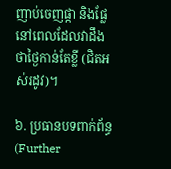ញាប់ចេញផ្កា និងផ្លែនៅពេលដែលវាដឹងថាថ្ងៃកាន់តែខ្លី (ជិតអស់រដូវ)។

៦. ប្រធានបទពាក់ព័ន្ធ (Further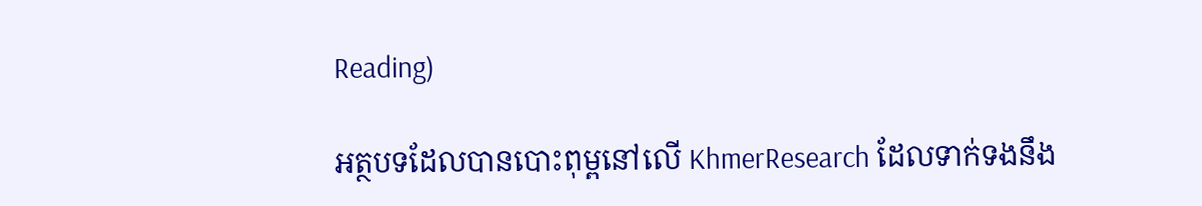Reading)

អត្ថបទដែលបានបោះពុម្ពនៅលើ KhmerResearch ដែលទាក់ទងនឹង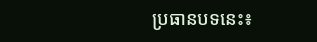ប្រធានបទនេះ៖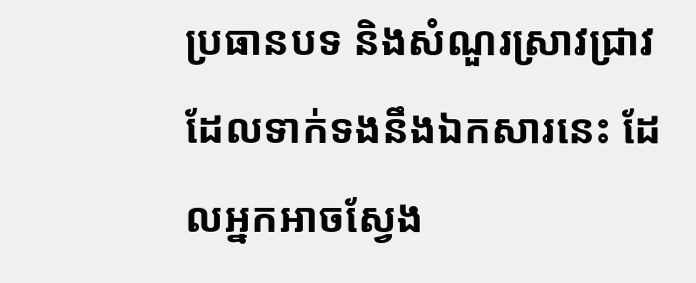ប្រធានបទ និងសំណួរស្រាវជ្រាវដែលទាក់ទងនឹងឯកសារនេះ ដែលអ្នកអាចស្វែង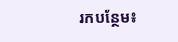រកបន្ថែម៖